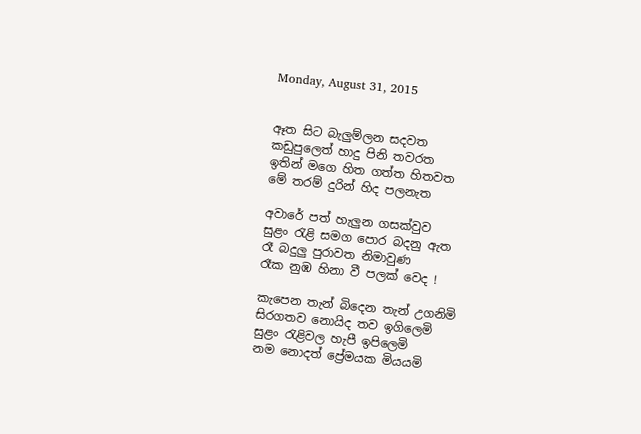Monday, August 31, 2015


ඈත සිට බැලුම්ලන සදවත
කඩුපුලෙත් හාදු පිනි තවරත
ඉතින් මගෙ හිත ගත්ත හිතවත
මේ තරම් දුරින් හිද පලනැත

අවාරේ පත් හැලුන ගසක්වුව
සුළං රැළි සමග පොර බදනු ඇත
රෑ බදුලු පුරාවත නිමාවුණ
රෑක නුඹ හිනා වී පලක් වෙද !

කැපෙන තැන් බිදෙන තැන් උගනිමි
සිරගතව නොයිද තව ඉගිලෙමි
සුළං රැළිවල හැපී ඉපිලෙමි
නම නොදත් ප්‍රේමයක මියයමි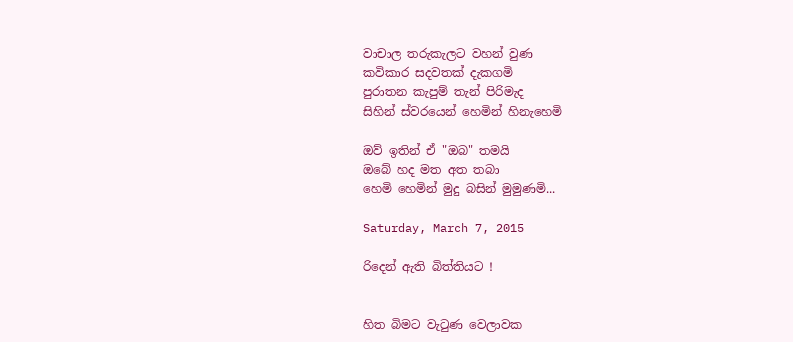වාචාල තරුකැලට වහන් වුණ
කවිකාර සදවතක් දැකගමි
පුරාතන කැපුම් තැන් පිරිමැද
සිහින් ස්වරයෙන් හෙමින් හිනැහෙමි

ඔව් ඉතින් ඒ "ඔබ" තමයි
ඔබේ හද මත අත තබා
හෙමි හෙමින් මුදු බසින් මුමුණමි...

Saturday, March 7, 2015

රිදෙන් ඇති බිත්තියට !


හිත බිමට වැටුණ වෙලාවක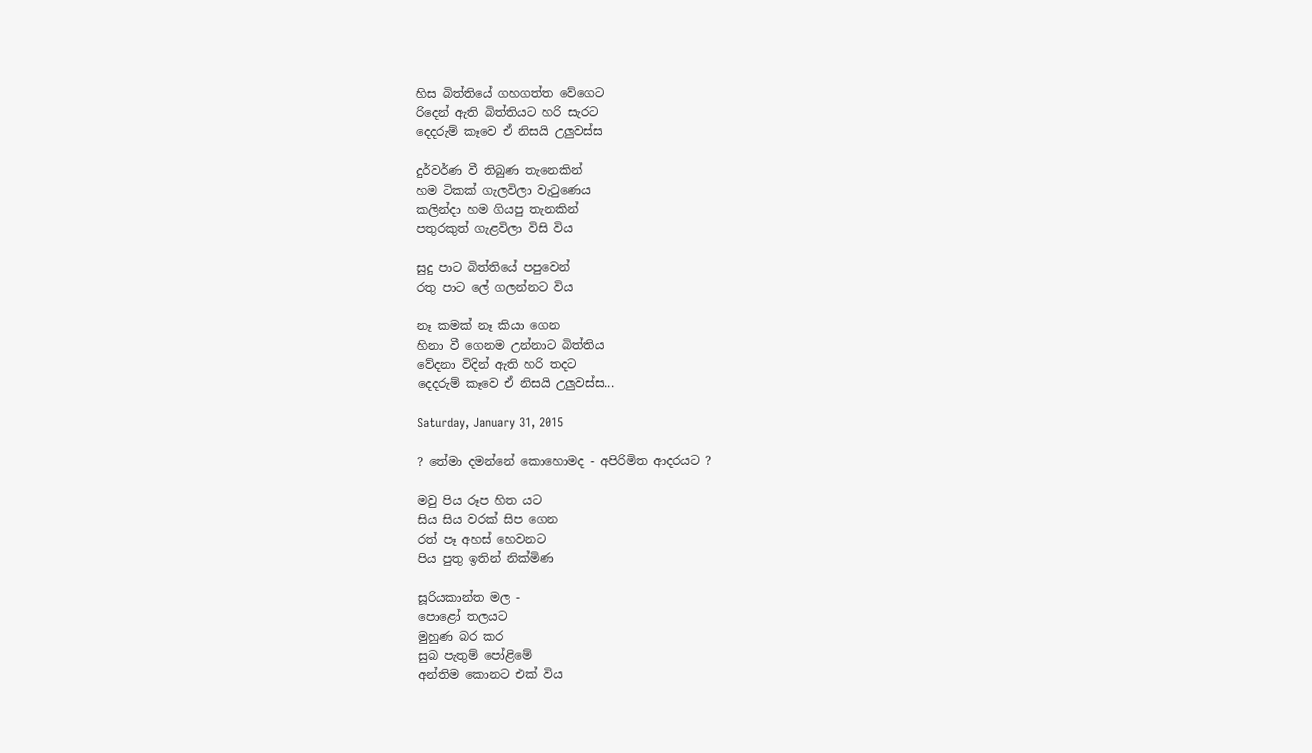හිස බිත්තියේ ගහගත්ත වේගෙට
රිදෙන් ඇති බිත්තියට හරි සැරට
දෙදරුම් කෑවෙ ඒ නිසයි උලුවස්ස

දුර්වර්ණ වී තිබුණ තැනෙකින්
හම ටිකක් ගැලවිලා වැටුණෙය
කලින්දා හම ගියපු තැනකින්
පතුරකුත් ගැළවිලා විසි විය

සුදු පාට බිත්තියේ පපුවෙන්
රතු පාට ලේ ගලන්නට විය

නෑ කමක් නෑ කියා ගෙන
හිනා වී ගෙනම උන්නාට බිත්තිය
වේදනා විදින් ඇති හරි තදට
දෙදරුම් කෑවෙ ඒ නිසයි උලුවස්ස...

Saturday, January 31, 2015

? තේමා දමන්නේ කොහොමද - අපිරිමිත ආදරයට ?

මවු පිය රූප හිත යට
සිය සිය වරක් සිප ගෙන
රත් පෑ අහස් හෙවනට
පිය පුතු ඉතින් නික්මිණ

සූරියකාන්ත මල -
පොළෝ තලයට
මුහුණ බර කර
සුබ පැතුම් පෝළිමේ
අන්තිම කොනට එක් විය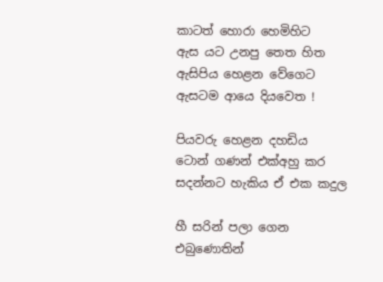කාටත් හොරා හෙමිහිට
ඇස යට උනපු තෙත හිත
ඇසිපිය හෙළන වේගෙට
ඇසටම ආයෙ දියවෙත !

පියවරු හෙළන දහඩිය
ටොන් ගණන් එක්අහු කර
සදන්නට හැකිය ඒ එක කදුල

හී සරින් පලා ගෙන
එබුණොතින්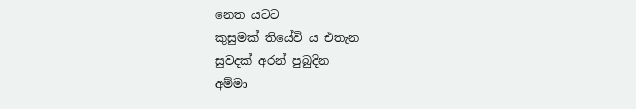නෙත යටට
කුසුමක් තියේවි ය එතැන
සුවදක් අරන් පුබුදින
අම්මා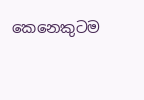කෙනෙකුටම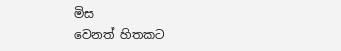මිස
වෙනත් හිතකට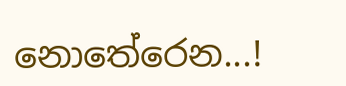නොතේරෙන...!